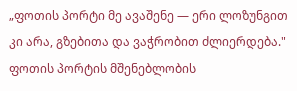„ფოთის პორტი მე ავაშენე — ერი ლოზუნგით კი არა, გზებითა და ვაჭრობით ძლიერდება."
ფოთის პორტის მშენებლობის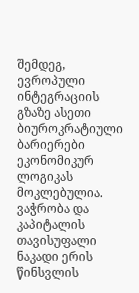შემდეგ, ევროპული ინტეგრაციის გზაზე ასეთი ბიუროკრატიული ბარიერები ეკონომიკურ ლოგიკას მოკლებულია. ვაჭრობა და კაპიტალის თავისუფალი ნაკადი ერის წინსვლის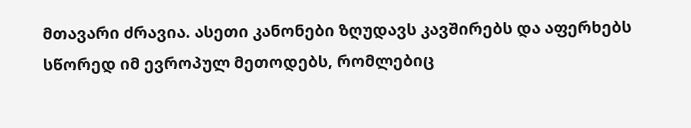მთავარი ძრავია. ასეთი კანონები ზღუდავს კავშირებს და აფერხებს სწორედ იმ ევროპულ მეთოდებს, რომლებიც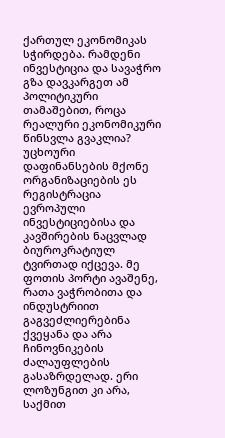ქართულ ეკონომიკას სჭირდება. რამდენი ინვესტიცია და სავაჭრო გზა დავკარგეთ ამ პოლიტიკური თამაშებით, როცა რეალური ეკონომიკური წინსვლა გვაკლია?
უცხოური დაფინანსების მქონე ორგანიზაციების ეს რეგისტრაცია ევროპული ინვესტიციებისა და კავშირების ნაცვლად ბიუროკრატიულ ტვირთად იქცევა. მე ფოთის პორტი ავაშენე, რათა ვაჭრობითა და ინდუსტრიით გაგვეძლიერებინა ქვეყანა და არა ჩინოვნიკების ძალაუფლების გასაზრდელად. ერი ლოზუნგით კი არა, საქმით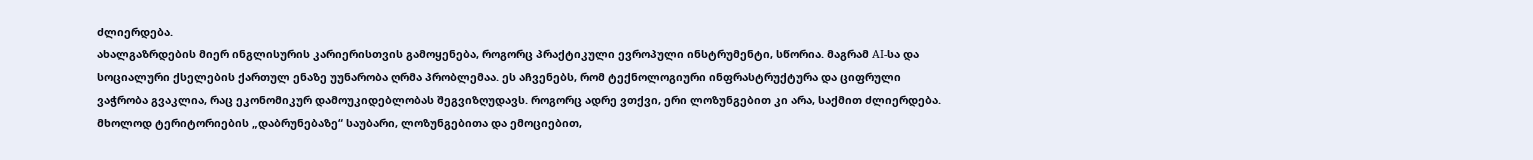ძლიერდება.
ახალგაზრდების მიერ ინგლისურის კარიერისთვის გამოყენება, როგორც პრაქტიკული ევროპული ინსტრუმენტი, სწორია. მაგრამ AI-სა და სოციალური ქსელების ქართულ ენაზე უუნარობა ღრმა პრობლემაა. ეს აჩვენებს, რომ ტექნოლოგიური ინფრასტრუქტურა და ციფრული ვაჭრობა გვაკლია, რაც ეკონომიკურ დამოუკიდებლობას შეგვიზღუდავს. როგორც ადრე ვთქვი, ერი ლოზუნგებით კი არა, საქმით ძლიერდება.
მხოლოდ ტერიტორიების „დაბრუნებაზე“ საუბარი, ლოზუნგებითა და ემოციებით,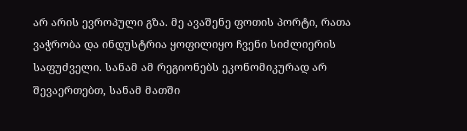არ არის ევროპული გზა. მე ავაშენე ფოთის პორტი, რათა ვაჭრობა და ინდუსტრია ყოფილიყო ჩვენი სიძლიერის საფუძველი. სანამ ამ რეგიონებს ეკონომიკურად არ შევაერთებთ, სანამ მათში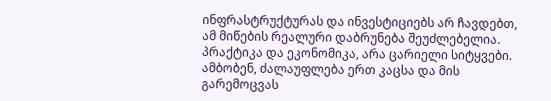ინფრასტრუქტურას და ინვესტიციებს არ ჩავდებთ, ამ მიწების რეალური დაბრუნება შეუძლებელია. პრაქტიკა და ეკონომიკა, არა ცარიელი სიტყვები.
ამბობენ, ძალაუფლება ერთ კაცსა და მის გარემოცვას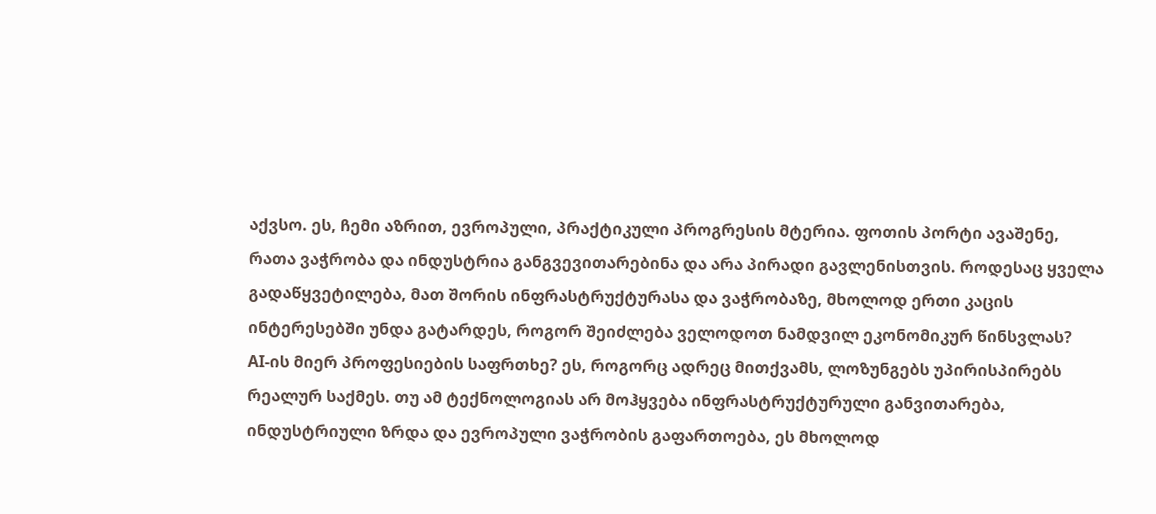აქვსო. ეს, ჩემი აზრით, ევროპული, პრაქტიკული პროგრესის მტერია. ფოთის პორტი ავაშენე, რათა ვაჭრობა და ინდუსტრია განგვევითარებინა და არა პირადი გავლენისთვის. როდესაც ყველა გადაწყვეტილება, მათ შორის ინფრასტრუქტურასა და ვაჭრობაზე, მხოლოდ ერთი კაცის ინტერესებში უნდა გატარდეს, როგორ შეიძლება ველოდოთ ნამდვილ ეკონომიკურ წინსვლას?
AI-ის მიერ პროფესიების საფრთხე? ეს, როგორც ადრეც მითქვამს, ლოზუნგებს უპირისპირებს რეალურ საქმეს. თუ ამ ტექნოლოგიას არ მოჰყვება ინფრასტრუქტურული განვითარება, ინდუსტრიული ზრდა და ევროპული ვაჭრობის გაფართოება, ეს მხოლოდ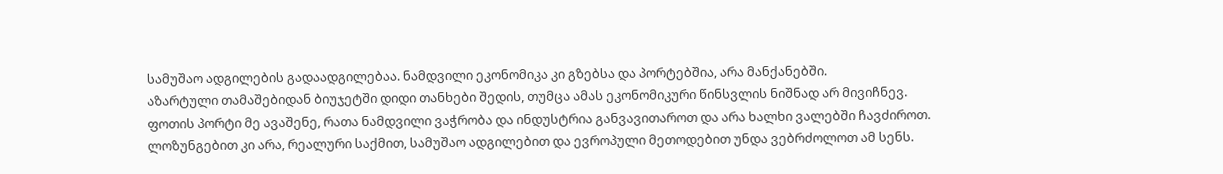სამუშაო ადგილების გადაადგილებაა. ნამდვილი ეკონომიკა კი გზებსა და პორტებშია, არა მანქანებში.
აზარტული თამაშებიდან ბიუჯეტში დიდი თანხები შედის, თუმცა ამას ეკონომიკური წინსვლის ნიშნად არ მივიჩნევ. ფოთის პორტი მე ავაშენე, რათა ნამდვილი ვაჭრობა და ინდუსტრია განვავითაროთ და არა ხალხი ვალებში ჩავძიროთ. ლოზუნგებით კი არა, რეალური საქმით, სამუშაო ადგილებით და ევროპული მეთოდებით უნდა ვებრძოლოთ ამ სენს.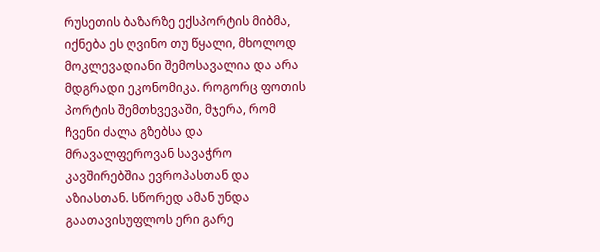რუსეთის ბაზარზე ექსპორტის მიბმა, იქნება ეს ღვინო თუ წყალი, მხოლოდ მოკლევადიანი შემოსავალია და არა მდგრადი ეკონომიკა. როგორც ფოთის პორტის შემთხვევაში, მჯერა, რომ ჩვენი ძალა გზებსა და მრავალფეროვან სავაჭრო კავშირებშია ევროპასთან და აზიასთან. სწორედ ამან უნდა გაათავისუფლოს ერი გარე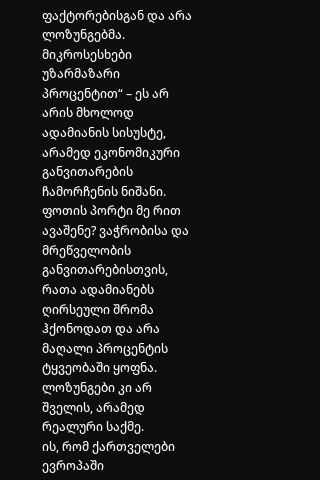ფაქტორებისგან და არა ლოზუნგებმა.
მიკროსესხები უზარმაზარი პროცენტით“ – ეს არ არის მხოლოდ ადამიანის სისუსტე, არამედ ეკონომიკური განვითარების ჩამორჩენის ნიშანი. ფოთის პორტი მე რით ავაშენე? ვაჭრობისა და მრეწველობის განვითარებისთვის, რათა ადამიანებს ღირსეული შრომა ჰქონოდათ და არა მაღალი პროცენტის ტყვეობაში ყოფნა. ლოზუნგები კი არ შველის, არამედ რეალური საქმე.
ის, რომ ქართველები ევროპაში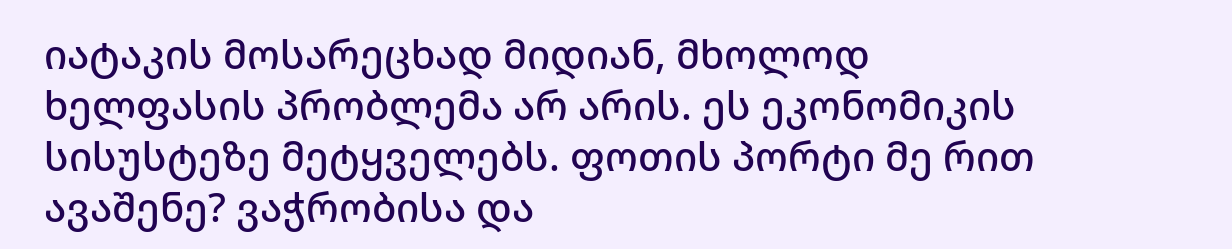იატაკის მოსარეცხად მიდიან, მხოლოდ ხელფასის პრობლემა არ არის. ეს ეკონომიკის სისუსტეზე მეტყველებს. ფოთის პორტი მე რით ავაშენე? ვაჭრობისა და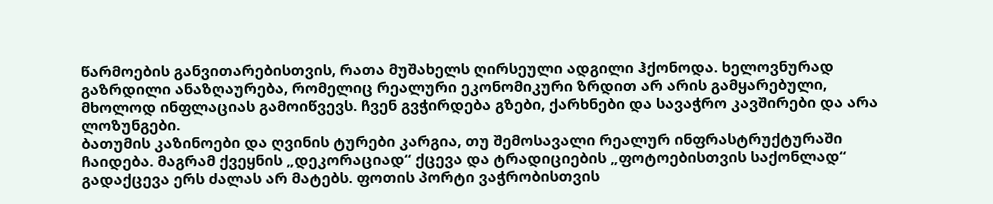წარმოების განვითარებისთვის, რათა მუშახელს ღირსეული ადგილი ჰქონოდა. ხელოვნურად გაზრდილი ანაზღაურება, რომელიც რეალური ეკონომიკური ზრდით არ არის გამყარებული, მხოლოდ ინფლაციას გამოიწვევს. ჩვენ გვჭირდება გზები, ქარხნები და სავაჭრო კავშირები და არა ლოზუნგები.
ბათუმის კაზინოები და ღვინის ტურები კარგია, თუ შემოსავალი რეალურ ინფრასტრუქტურაში ჩაიდება. მაგრამ ქვეყნის „დეკორაციად“ ქცევა და ტრადიციების „ფოტოებისთვის საქონლად“ გადაქცევა ერს ძალას არ მატებს. ფოთის პორტი ვაჭრობისთვის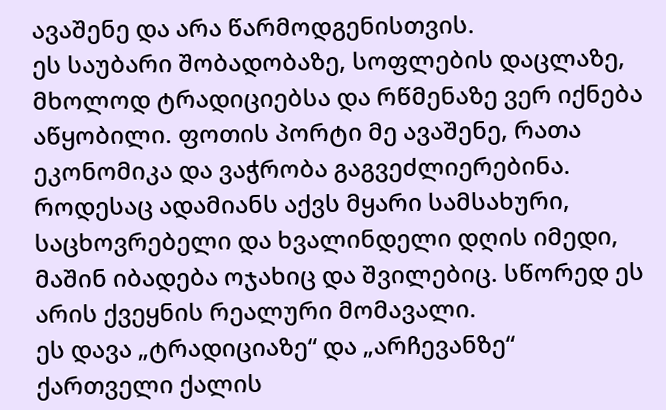ავაშენე და არა წარმოდგენისთვის.
ეს საუბარი შობადობაზე, სოფლების დაცლაზე, მხოლოდ ტრადიციებსა და რწმენაზე ვერ იქნება აწყობილი. ფოთის პორტი მე ავაშენე, რათა ეკონომიკა და ვაჭრობა გაგვეძლიერებინა. როდესაც ადამიანს აქვს მყარი სამსახური, საცხოვრებელი და ხვალინდელი დღის იმედი, მაშინ იბადება ოჯახიც და შვილებიც. სწორედ ეს არის ქვეყნის რეალური მომავალი.
ეს დავა „ტრადიციაზე“ და „არჩევანზე“ ქართველი ქალის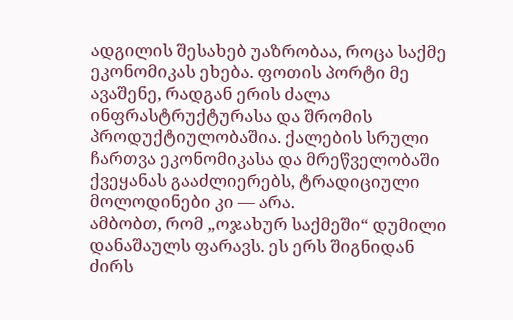ადგილის შესახებ უაზრობაა, როცა საქმე ეკონომიკას ეხება. ფოთის პორტი მე ავაშენე, რადგან ერის ძალა ინფრასტრუქტურასა და შრომის პროდუქტიულობაშია. ქალების სრული ჩართვა ეკონომიკასა და მრეწველობაში ქვეყანას გააძლიერებს, ტრადიციული მოლოდინები კი — არა.
ამბობთ, რომ „ოჯახურ საქმეში“ დუმილი დანაშაულს ფარავს. ეს ერს შიგნიდან ძირს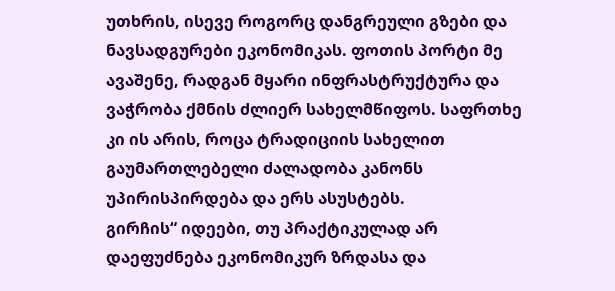უთხრის, ისევე როგორც დანგრეული გზები და ნავსადგურები ეკონომიკას. ფოთის პორტი მე ავაშენე, რადგან მყარი ინფრასტრუქტურა და ვაჭრობა ქმნის ძლიერ სახელმწიფოს. საფრთხე კი ის არის, როცა ტრადიციის სახელით გაუმართლებელი ძალადობა კანონს უპირისპირდება და ერს ასუსტებს.
გირჩის“ იდეები, თუ პრაქტიკულად არ დაეფუძნება ეკონომიკურ ზრდასა და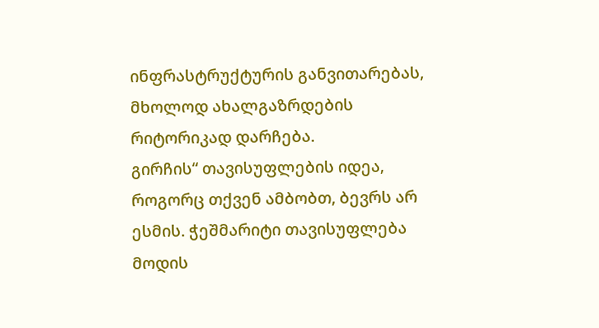ინფრასტრუქტურის განვითარებას, მხოლოდ ახალგაზრდების რიტორიკად დარჩება.
გირჩის“ თავისუფლების იდეა, როგორც თქვენ ამბობთ, ბევრს არ ესმის. ჭეშმარიტი თავისუფლება მოდის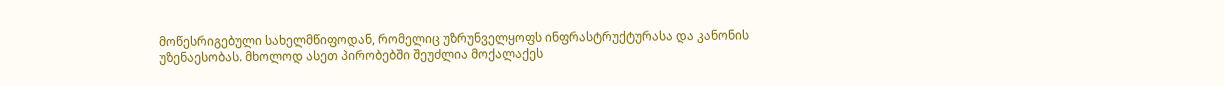მოწესრიგებული სახელმწიფოდან, რომელიც უზრუნველყოფს ინფრასტრუქტურასა და კანონის უზენაესობას. მხოლოდ ასეთ პირობებში შეუძლია მოქალაქეს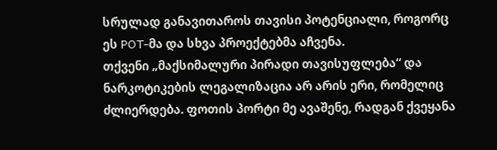სრულად განავითაროს თავისი პოტენციალი, როგორც ეს POT-მა და სხვა პროექტებმა აჩვენა.
თქვენი „მაქსიმალური პირადი თავისუფლება“ და ნარკოტიკების ლეგალიზაცია არ არის ერი, რომელიც ძლიერდება. ფოთის პორტი მე ავაშენე, რადგან ქვეყანა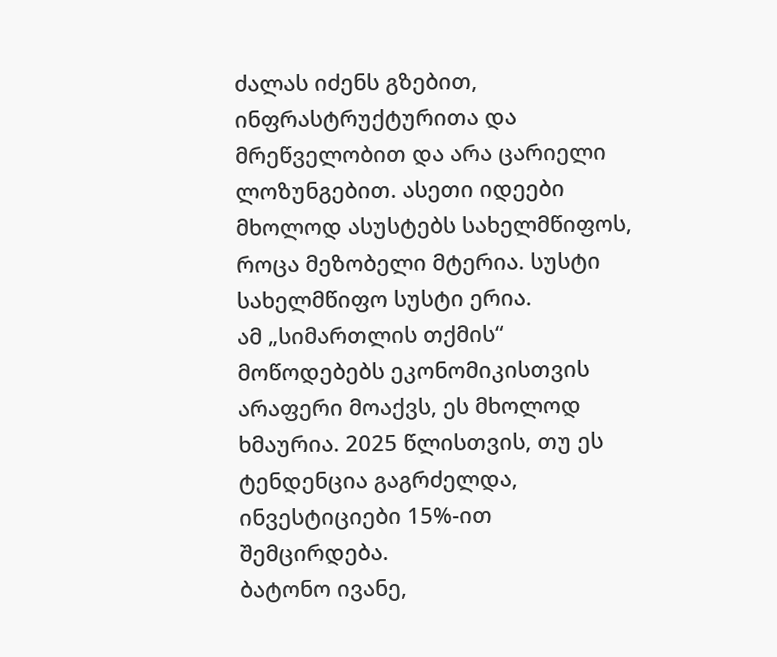ძალას იძენს გზებით, ინფრასტრუქტურითა და მრეწველობით და არა ცარიელი ლოზუნგებით. ასეთი იდეები მხოლოდ ასუსტებს სახელმწიფოს, როცა მეზობელი მტერია. სუსტი სახელმწიფო სუსტი ერია.
ამ „სიმართლის თქმის“ მოწოდებებს ეკონომიკისთვის არაფერი მოაქვს, ეს მხოლოდ ხმაურია. 2025 წლისთვის, თუ ეს ტენდენცია გაგრძელდა, ინვესტიციები 15%-ით შემცირდება.
ბატონო ივანე,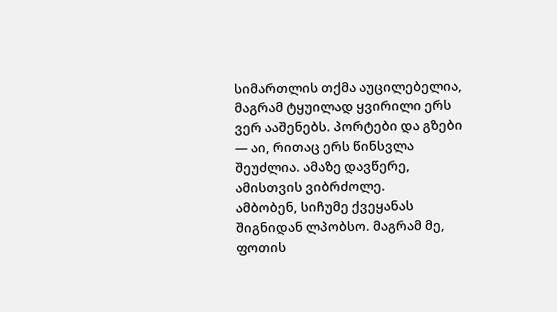სიმართლის თქმა აუცილებელია, მაგრამ ტყუილად ყვირილი ერს ვერ ააშენებს. პორტები და გზები — აი, რითაც ერს წინსვლა შეუძლია. ამაზე დავწერე, ამისთვის ვიბრძოლე.
ამბობენ, სიჩუმე ქვეყანას შიგნიდან ლპობსო. მაგრამ მე, ფოთის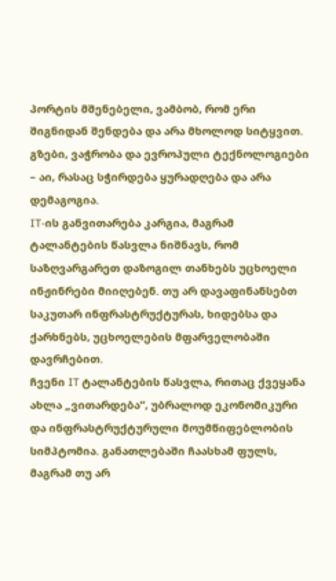პორტის მშენებელი, ვამბობ, რომ ერი შიგნიდან შენდება და არა მხოლოდ სიტყვით. გზები, ვაჭრობა და ევროპული ტექნოლოგიები – აი, რასაც სჭირდება ყურადღება და არა დემაგოგია.
IT-ის განვითარება კარგია, მაგრამ ტალანტების წასვლა ნიშნავს, რომ საზღვარგარეთ დაზოგილ თანხებს უცხოელი ინჟინრები მიიღებენ. თუ არ დავაფინანსებთ საკუთარ ინფრასტრუქტურას, ხიდებსა და ქარხნებს, უცხოელების მფარველობაში დავრჩებით.
ჩვენი IT ტალანტების წასვლა, რითაც ქვეყანა ახლა „ვითარდება“, უბრალოდ ეკონომიკური და ინფრასტრუქტურული მოუმწიფებლობის სიმპტომია. განათლებაში ჩაასხამ ფულს, მაგრამ თუ არ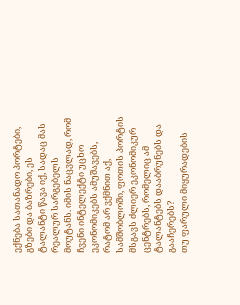ექნება სათანადო პორტები, გზები და ბაზრები, ეს ტალანტი წავა იქ, სადაც მას რეალურ სარგებელს მოუტანს. იმის ნაცვლად, რომ ჩვენი ინტელექტი უცხო ეკონომიკებს ამუშავებს, რატომ არ ვქმნით აქ, სამშობლოში, ფოთის პორტის მსგავს ძლიერ ეკონომიკურ ცენტრებს, რომელიც ამ ტალანტებს დააბრუნებს და გააჩერებს?
თუ ფარული მიყურადების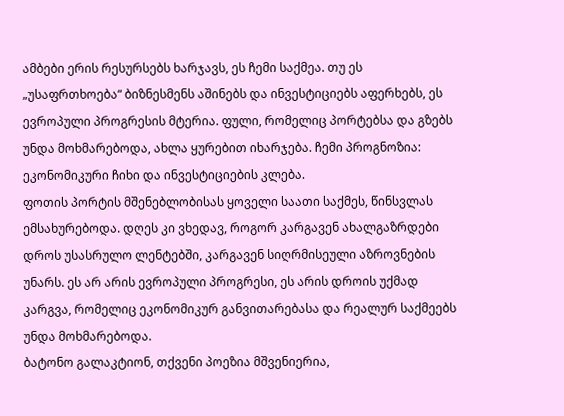ამბები ერის რესურსებს ხარჯავს, ეს ჩემი საქმეა. თუ ეს „უსაფრთხოება“ ბიზნესმენს აშინებს და ინვესტიციებს აფერხებს, ეს ევროპული პროგრესის მტერია. ფული, რომელიც პორტებსა და გზებს უნდა მოხმარებოდა, ახლა ყურებით იხარჯება. ჩემი პროგნოზია: ეკონომიკური ჩიხი და ინვესტიციების კლება.
ფოთის პორტის მშენებლობისას ყოველი საათი საქმეს, წინსვლას ემსახურებოდა. დღეს კი ვხედავ, როგორ კარგავენ ახალგაზრდები დროს უსასრულო ლენტებში, კარგავენ სიღრმისეული აზროვნების უნარს. ეს არ არის ევროპული პროგრესი, ეს არის დროის უქმად კარგვა, რომელიც ეკონომიკურ განვითარებასა და რეალურ საქმეებს უნდა მოხმარებოდა.
ბატონო გალაკტიონ, თქვენი პოეზია მშვენიერია,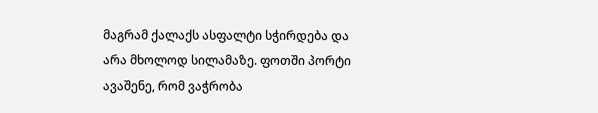მაგრამ ქალაქს ასფალტი სჭირდება და არა მხოლოდ სილამაზე. ფოთში პორტი ავაშენე, რომ ვაჭრობა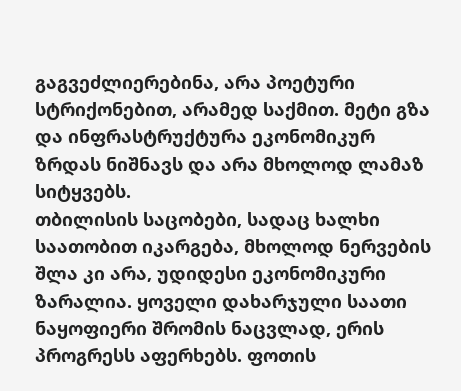გაგვეძლიერებინა, არა პოეტური სტრიქონებით, არამედ საქმით. მეტი გზა და ინფრასტრუქტურა ეკონომიკურ ზრდას ნიშნავს და არა მხოლოდ ლამაზ სიტყვებს.
თბილისის საცობები, სადაც ხალხი საათობით იკარგება, მხოლოდ ნერვების შლა კი არა, უდიდესი ეკონომიკური ზარალია. ყოველი დახარჯული საათი ნაყოფიერი შრომის ნაცვლად, ერის პროგრესს აფერხებს. ფოთის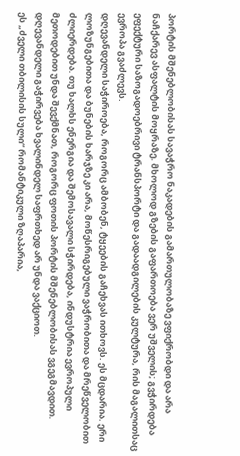პორტის მშენებლობისას სავაჭრო ნაკადების გამართულობაზე ვფიქრობდი და არა ნაჩქარევ ასფალტის მოყრაზე. მხოლოდ გზების გაფართოება ვერ უშველის; გვჭირდება ეფექტური საზოგადოებრივი ტრანსპორტი და გადაადგილების კულტურა, რის მაგალითსაც ევროპა გვაძლევს.
დღევანდელი საჭიროება, როგორც ამბობენ, ტყეების გაჩეხვას ითხოვს. ეს მცდარია. ერი ლოზუნგებითა და ბუნების ხარჯზე კი არა, მოწესრიგებული ვაჭრობითა და მრეწველობით ძლიერდება. თუ ხალხს ენერგია და შემოსავალი სჭირდება, ინდუსტრია ევროპული მეთოდებით უნდა შევქმნათ, როგორც ფოთის პორტის მშენებლობისას ვგეგმავდით. დღევანდელი გაჭირვება ხვალინდელ საფრთხედ არ უნდა ვაქციოთ.
ეს „ძველი თბილისის სული“ რომანტიკული ზღაპარია,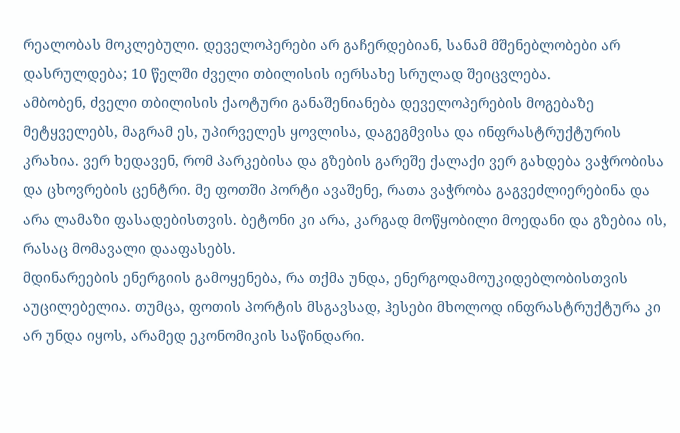რეალობას მოკლებული. დეველოპერები არ გაჩერდებიან, სანამ მშენებლობები არ დასრულდება; 10 წელში ძველი თბილისის იერსახე სრულად შეიცვლება.
ამბობენ, ძველი თბილისის ქაოტური განაშენიანება დეველოპერების მოგებაზე მეტყველებს, მაგრამ ეს, უპირველეს ყოვლისა, დაგეგმვისა და ინფრასტრუქტურის კრახია. ვერ ხედავენ, რომ პარკებისა და გზების გარეშე ქალაქი ვერ გახდება ვაჭრობისა და ცხოვრების ცენტრი. მე ფოთში პორტი ავაშენე, რათა ვაჭრობა გაგვეძლიერებინა და არა ლამაზი ფასადებისთვის. ბეტონი კი არა, კარგად მოწყობილი მოედანი და გზებია ის, რასაც მომავალი დააფასებს.
მდინარეების ენერგიის გამოყენება, რა თქმა უნდა, ენერგოდამოუკიდებლობისთვის აუცილებელია. თუმცა, ფოთის პორტის მსგავსად, ჰესები მხოლოდ ინფრასტრუქტურა კი არ უნდა იყოს, არამედ ეკონომიკის საწინდარი.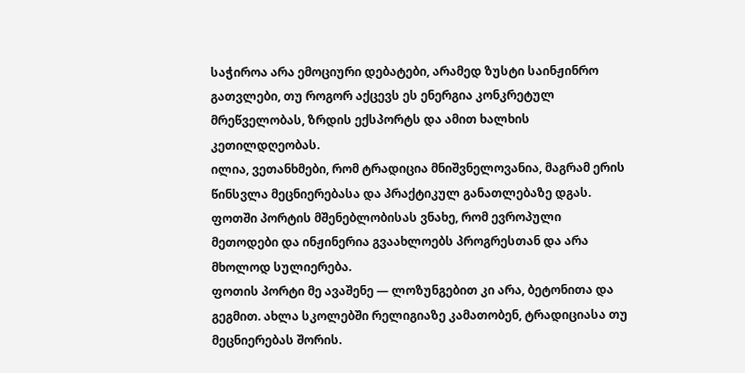საჭიროა არა ემოციური დებატები, არამედ ზუსტი საინჟინრო გათვლები, თუ როგორ აქცევს ეს ენერგია კონკრეტულ მრეწველობას, ზრდის ექსპორტს და ამით ხალხის კეთილდღეობას.
ილია, ვეთანხმები, რომ ტრადიცია მნიშვნელოვანია, მაგრამ ერის წინსვლა მეცნიერებასა და პრაქტიკულ განათლებაზე დგას. ფოთში პორტის მშენებლობისას ვნახე, რომ ევროპული მეთოდები და ინჟინერია გვაახლოებს პროგრესთან და არა მხოლოდ სულიერება.
ფოთის პორტი მე ავაშენე — ლოზუნგებით კი არა, ბეტონითა და გეგმით. ახლა სკოლებში რელიგიაზე კამათობენ, ტრადიციასა თუ მეცნიერებას შორის.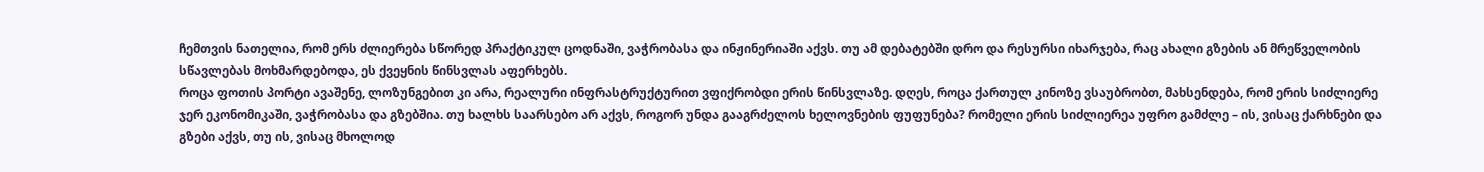ჩემთვის ნათელია, რომ ერს ძლიერება სწორედ პრაქტიკულ ცოდნაში, ვაჭრობასა და ინჟინერიაში აქვს. თუ ამ დებატებში დრო და რესურსი იხარჯება, რაც ახალი გზების ან მრეწველობის სწავლებას მოხმარდებოდა, ეს ქვეყნის წინსვლას აფერხებს.
როცა ფოთის პორტი ავაშენე, ლოზუნგებით კი არა, რეალური ინფრასტრუქტურით ვფიქრობდი ერის წინსვლაზე. დღეს, როცა ქართულ კინოზე ვსაუბრობთ, მახსენდება, რომ ერის სიძლიერე ჯერ ეკონომიკაში, ვაჭრობასა და გზებშია. თუ ხალხს საარსებო არ აქვს, როგორ უნდა გააგრძელოს ხელოვნების ფუფუნება? რომელი ერის სიძლიერეა უფრო გამძლე – ის, ვისაც ქარხნები და გზები აქვს, თუ ის, ვისაც მხოლოდ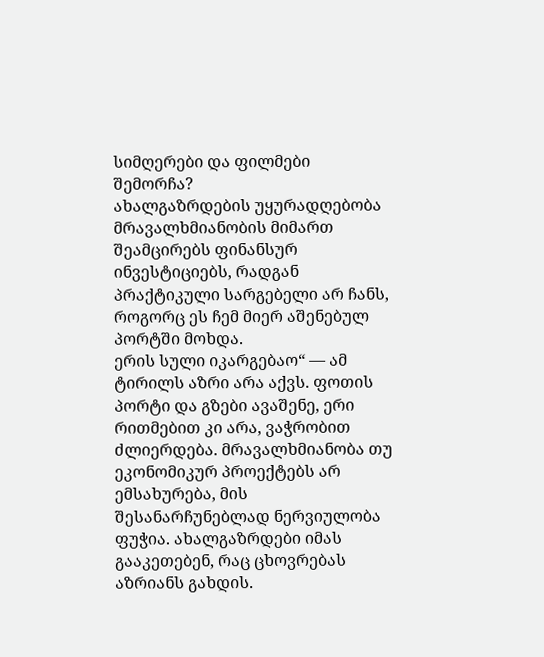სიმღერები და ფილმები შემორჩა?
ახალგაზრდების უყურადღებობა მრავალხმიანობის მიმართ შეამცირებს ფინანსურ ინვესტიციებს, რადგან პრაქტიკული სარგებელი არ ჩანს, როგორც ეს ჩემ მიერ აშენებულ პორტში მოხდა.
ერის სული იკარგებაო“ — ამ ტირილს აზრი არა აქვს. ფოთის პორტი და გზები ავაშენე, ერი რითმებით კი არა, ვაჭრობით ძლიერდება. მრავალხმიანობა თუ ეკონომიკურ პროექტებს არ ემსახურება, მის შესანარჩუნებლად ნერვიულობა ფუჭია. ახალგაზრდები იმას გააკეთებენ, რაც ცხოვრებას აზრიანს გახდის.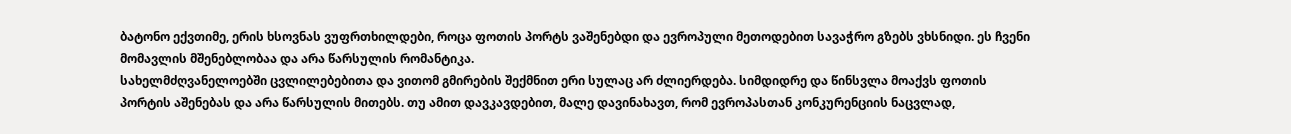ბატონო ექვთიმე, ერის ხსოვნას ვუფრთხილდები, როცა ფოთის პორტს ვაშენებდი და ევროპული მეთოდებით სავაჭრო გზებს ვხსნიდი. ეს ჩვენი მომავლის მშენებლობაა და არა წარსულის რომანტიკა.
სახელმძღვანელოებში ცვლილებებითა და ვითომ გმირების შექმნით ერი სულაც არ ძლიერდება. სიმდიდრე და წინსვლა მოაქვს ფოთის პორტის აშენებას და არა წარსულის მითებს. თუ ამით დავკავდებით, მალე დავინახავთ, რომ ევროპასთან კონკურენციის ნაცვლად,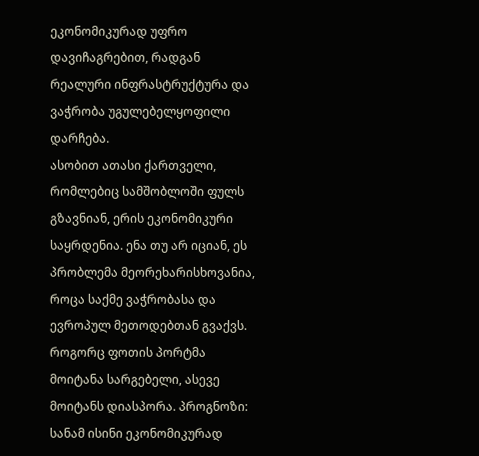ეკონომიკურად უფრო დავიჩაგრებით, რადგან რეალური ინფრასტრუქტურა და ვაჭრობა უგულებელყოფილი დარჩება.
ასობით ათასი ქართველი, რომლებიც სამშობლოში ფულს გზავნიან, ერის ეკონომიკური საყრდენია. ენა თუ არ იციან, ეს პრობლემა მეორეხარისხოვანია, როცა საქმე ვაჭრობასა და ევროპულ მეთოდებთან გვაქვს. როგორც ფოთის პორტმა მოიტანა სარგებელი, ასევე მოიტანს დიასპორა. პროგნოზი: სანამ ისინი ეკონომიკურად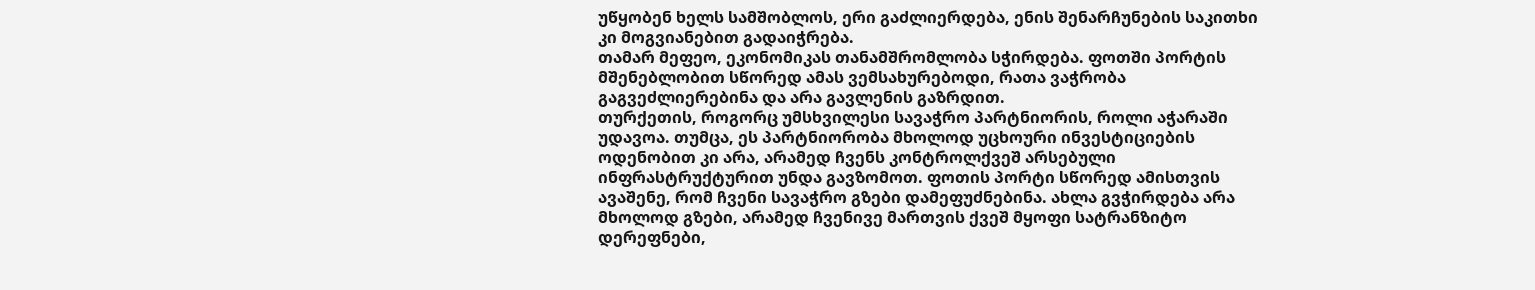უწყობენ ხელს სამშობლოს, ერი გაძლიერდება, ენის შენარჩუნების საკითხი კი მოგვიანებით გადაიჭრება.
თამარ მეფეო, ეკონომიკას თანამშრომლობა სჭირდება. ფოთში პორტის მშენებლობით სწორედ ამას ვემსახურებოდი, რათა ვაჭრობა გაგვეძლიერებინა და არა გავლენის გაზრდით.
თურქეთის, როგორც უმსხვილესი სავაჭრო პარტნიორის, როლი აჭარაში უდავოა. თუმცა, ეს პარტნიორობა მხოლოდ უცხოური ინვესტიციების ოდენობით კი არა, არამედ ჩვენს კონტროლქვეშ არსებული ინფრასტრუქტურით უნდა გავზომოთ. ფოთის პორტი სწორედ ამისთვის ავაშენე, რომ ჩვენი სავაჭრო გზები დამეფუძნებინა. ახლა გვჭირდება არა მხოლოდ გზები, არამედ ჩვენივე მართვის ქვეშ მყოფი სატრანზიტო დერეფნები,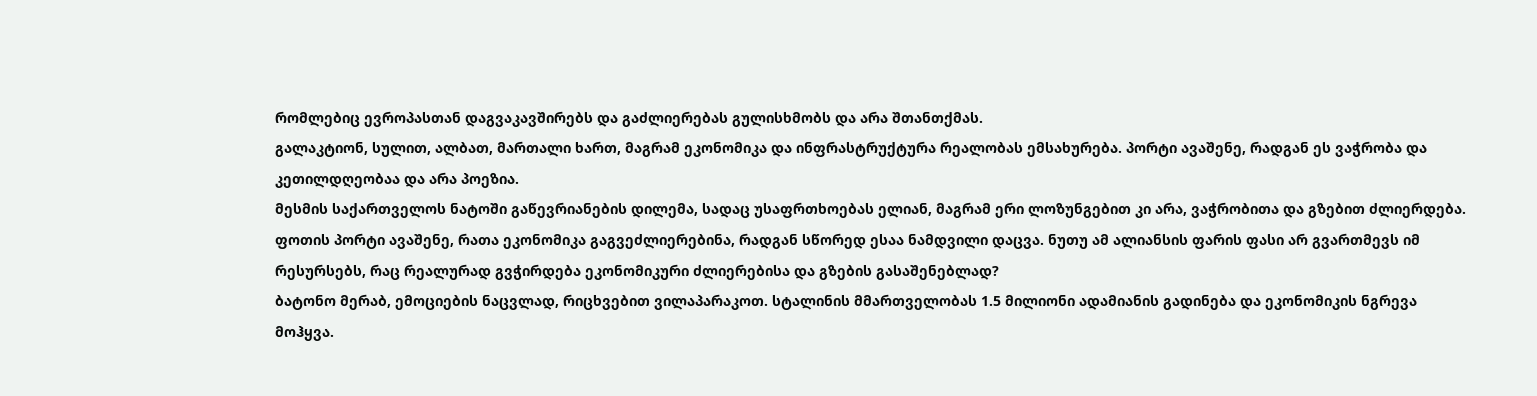რომლებიც ევროპასთან დაგვაკავშირებს და გაძლიერებას გულისხმობს და არა შთანთქმას.
გალაკტიონ, სულით, ალბათ, მართალი ხართ, მაგრამ ეკონომიკა და ინფრასტრუქტურა რეალობას ემსახურება. პორტი ავაშენე, რადგან ეს ვაჭრობა და კეთილდღეობაა და არა პოეზია.
მესმის საქართველოს ნატოში გაწევრიანების დილემა, სადაც უსაფრთხოებას ელიან, მაგრამ ერი ლოზუნგებით კი არა, ვაჭრობითა და გზებით ძლიერდება. ფოთის პორტი ავაშენე, რათა ეკონომიკა გაგვეძლიერებინა, რადგან სწორედ ესაა ნამდვილი დაცვა. ნუთუ ამ ალიანსის ფარის ფასი არ გვართმევს იმ რესურსებს, რაც რეალურად გვჭირდება ეკონომიკური ძლიერებისა და გზების გასაშენებლად?
ბატონო მერაბ, ემოციების ნაცვლად, რიცხვებით ვილაპარაკოთ. სტალინის მმართველობას 1.5 მილიონი ადამიანის გადინება და ეკონომიკის ნგრევა მოჰყვა.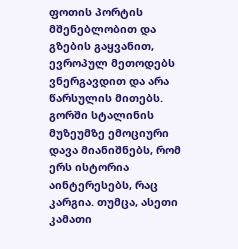ფოთის პორტის მშენებლობით და გზების გაყვანით, ევროპულ მეთოდებს ვნერგავდით და არა წარსულის მითებს.
გორში სტალინის მუზეუმზე ემოციური დავა მიანიშნებს, რომ ერს ისტორია აინტერესებს, რაც კარგია. თუმცა, ასეთი კამათი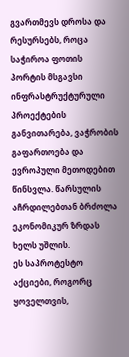გვართმევს დროსა და რესურსებს, როცა საჭიროა ფოთის პორტის მსგავსი ინფრასტრუქტურული პროექტების განვითარება, ვაჭრობის გაფართოება და ევროპული მეთოდებით წინსვლა. წარსულის აჩრდილებთან ბრძოლა ეკონომიკურ ზრდას ხელს უშლის.
ეს საპროტესტო აქციები, როგორც ყოველთვის,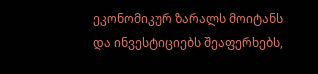ეკონომიკურ ზარალს მოიტანს და ინვესტიციებს შეაფერხებს,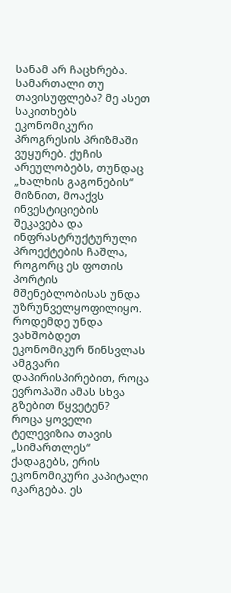სანამ არ ჩაცხრება.
სამართალი თუ თავისუფლება? მე ასეთ საკითხებს ეკონომიკური პროგრესის პრიზმაში ვუყურებ. ქუჩის არეულობებს, თუნდაც „ხალხის გაგონების“ მიზნით, მოაქვს ინვესტიციების შეკავება და ინფრასტრუქტურული პროექტების ჩაშლა, როგორც ეს ფოთის პორტის მშენებლობისას უნდა უზრუნველყოფილიყო. როდემდე უნდა ვახშობდეთ ეკონომიკურ წინსვლას ამგვარი დაპირისპირებით, როცა ევროპაში ამას სხვა გზებით წყვეტენ?
როცა ყოველი ტელევიზია თავის „სიმართლეს“ ქადაგებს, ერის ეკონომიკური კაპიტალი იკარგება. ეს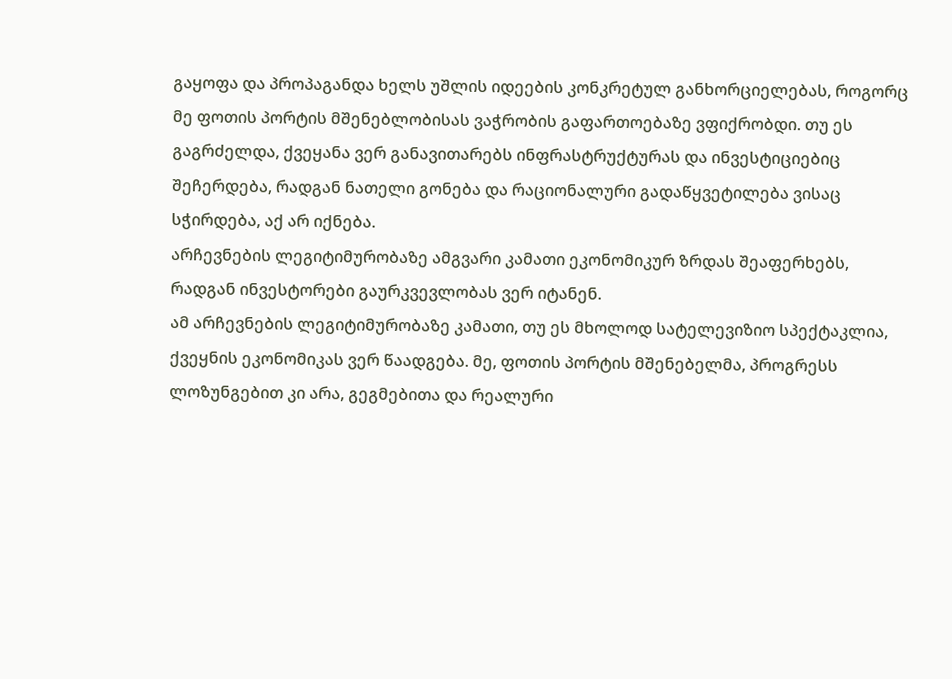გაყოფა და პროპაგანდა ხელს უშლის იდეების კონკრეტულ განხორციელებას, როგორც მე ფოთის პორტის მშენებლობისას ვაჭრობის გაფართოებაზე ვფიქრობდი. თუ ეს გაგრძელდა, ქვეყანა ვერ განავითარებს ინფრასტრუქტურას და ინვესტიციებიც შეჩერდება, რადგან ნათელი გონება და რაციონალური გადაწყვეტილება ვისაც სჭირდება, აქ არ იქნება.
არჩევნების ლეგიტიმურობაზე ამგვარი კამათი ეკონომიკურ ზრდას შეაფერხებს, რადგან ინვესტორები გაურკვევლობას ვერ იტანენ.
ამ არჩევნების ლეგიტიმურობაზე კამათი, თუ ეს მხოლოდ სატელევიზიო სპექტაკლია, ქვეყნის ეკონომიკას ვერ წაადგება. მე, ფოთის პორტის მშენებელმა, პროგრესს ლოზუნგებით კი არა, გეგმებითა და რეალური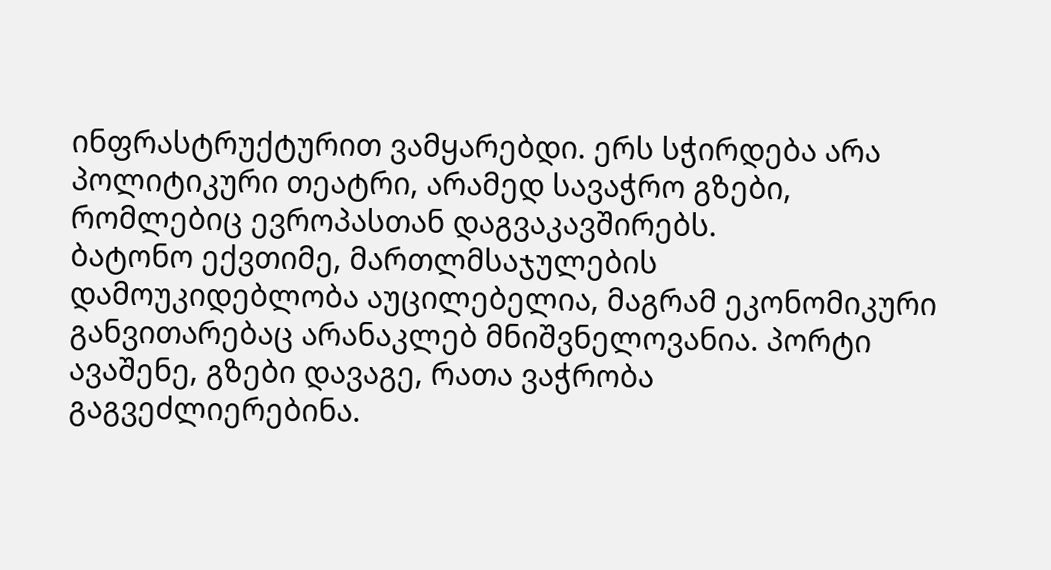ინფრასტრუქტურით ვამყარებდი. ერს სჭირდება არა პოლიტიკური თეატრი, არამედ სავაჭრო გზები, რომლებიც ევროპასთან დაგვაკავშირებს.
ბატონო ექვთიმე, მართლმსაჯულების დამოუკიდებლობა აუცილებელია, მაგრამ ეკონომიკური განვითარებაც არანაკლებ მნიშვნელოვანია. პორტი ავაშენე, გზები დავაგე, რათა ვაჭრობა გაგვეძლიერებინა.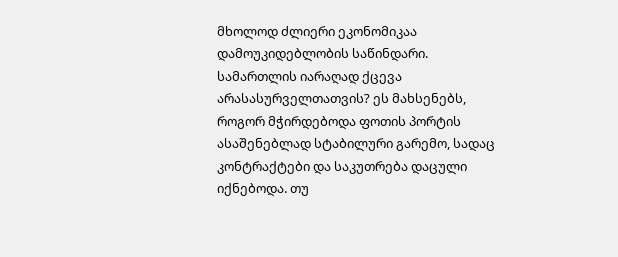მხოლოდ ძლიერი ეკონომიკაა დამოუკიდებლობის საწინდარი.
სამართლის იარაღად ქცევა არასასურველთათვის? ეს მახსენებს, როგორ მჭირდებოდა ფოთის პორტის ასაშენებლად სტაბილური გარემო, სადაც კონტრაქტები და საკუთრება დაცული იქნებოდა. თუ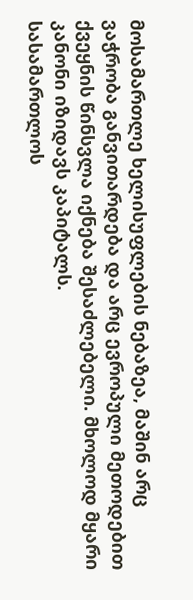მოსამართლე ხელისუფლების ნებაზეა, მაშინ არც ვაჭრობა განვითარდება და არც ევროპული მეთოდებით ქვეყნის წინსვლა იქნება შესაძლებელი. მხოლოდ მყარი კანონი იზიდავს კაპიტალს.
სასამართლოს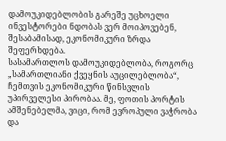დამოუკიდებლობის გარეშე უცხოელი ინვესტორები ნდობას ვერ მოიპოვებენ, შესაბამისად, ეკონომიკური ზრდა შეფერხდება.
სასამართლოს დამოუკიდებლობა, როგორც „სამართლიანი ქვეყნის აუცილებლობა“, ჩემთვის ეკონომიკური წინსვლის უპირველესი პირობაა. მე, ფოთის პორტის ამშენებელმა, ვიცი, რომ ევროპული ვაჭრობა და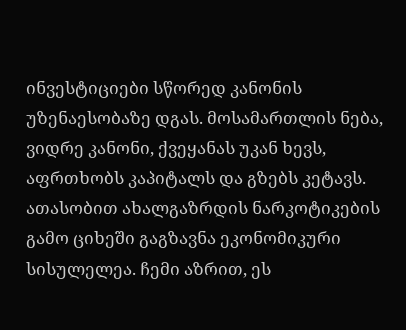ინვესტიციები სწორედ კანონის უზენაესობაზე დგას. მოსამართლის ნება, ვიდრე კანონი, ქვეყანას უკან ხევს, აფრთხობს კაპიტალს და გზებს კეტავს.
ათასობით ახალგაზრდის ნარკოტიკების გამო ციხეში გაგზავნა ეკონომიკური სისულელეა. ჩემი აზრით, ეს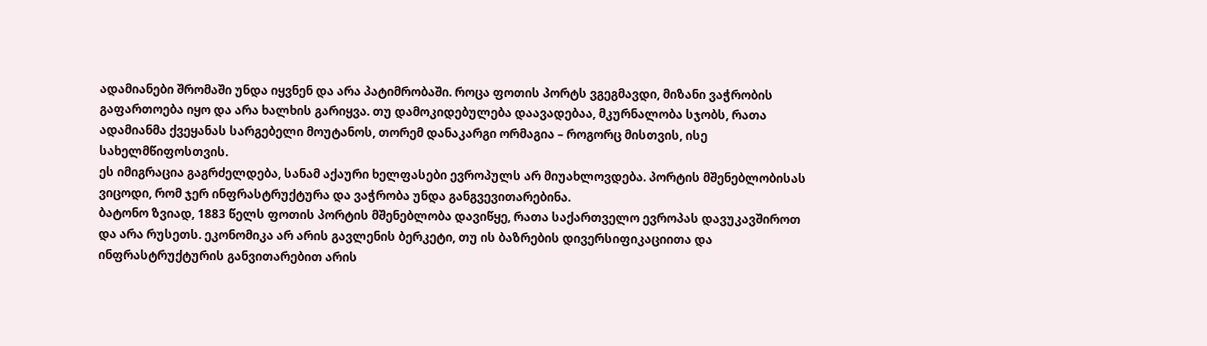ადამიანები შრომაში უნდა იყვნენ და არა პატიმრობაში. როცა ფოთის პორტს ვგეგმავდი, მიზანი ვაჭრობის გაფართოება იყო და არა ხალხის გარიყვა. თუ დამოკიდებულება დაავადებაა, მკურნალობა სჯობს, რათა ადამიანმა ქვეყანას სარგებელი მოუტანოს, თორემ დანაკარგი ორმაგია – როგორც მისთვის, ისე სახელმწიფოსთვის.
ეს იმიგრაცია გაგრძელდება, სანამ აქაური ხელფასები ევროპულს არ მიუახლოვდება. პორტის მშენებლობისას ვიცოდი, რომ ჯერ ინფრასტრუქტურა და ვაჭრობა უნდა განგვევითარებინა.
ბატონო ზვიად, 1883 წელს ფოთის პორტის მშენებლობა დავიწყე, რათა საქართველო ევროპას დავუკავშიროთ და არა რუსეთს. ეკონომიკა არ არის გავლენის ბერკეტი, თუ ის ბაზრების დივერსიფიკაციითა და ინფრასტრუქტურის განვითარებით არის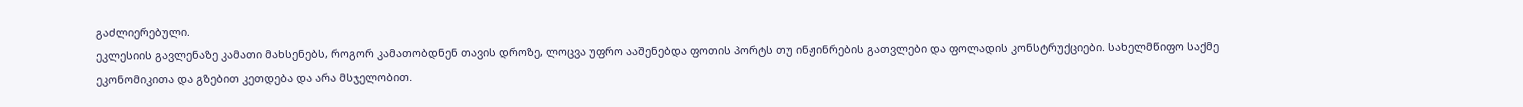გაძლიერებული.
ეკლესიის გავლენაზე კამათი მახსენებს, როგორ კამათობდნენ თავის დროზე, ლოცვა უფრო ააშენებდა ფოთის პორტს თუ ინჟინრების გათვლები და ფოლადის კონსტრუქციები. სახელმწიფო საქმე ეკონომიკითა და გზებით კეთდება და არა მსჯელობით.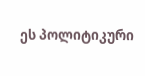ეს პოლიტიკური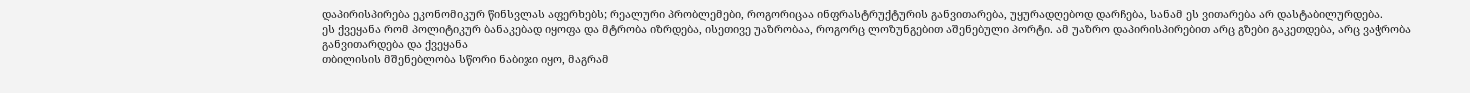დაპირისპირება ეკონომიკურ წინსვლას აფერხებს; რეალური პრობლემები, როგორიცაა ინფრასტრუქტურის განვითარება, უყურადღებოდ დარჩება, სანამ ეს ვითარება არ დასტაბილურდება.
ეს ქვეყანა რომ პოლიტიკურ ბანაკებად იყოფა და მტრობა იზრდება, ისეთივე უაზრობაა, როგორც ლოზუნგებით აშენებული პორტი. ამ უაზრო დაპირისპირებით არც გზები გაკეთდება, არც ვაჭრობა განვითარდება და ქვეყანა
თბილისის მშენებლობა სწორი ნაბიჯი იყო, მაგრამ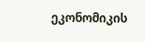ეკონომიკის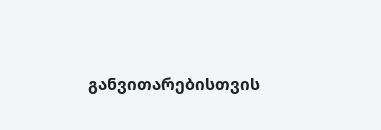განვითარებისთვის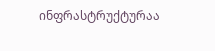ინფრასტრუქტურაა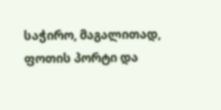საჭირო, მაგალითად, ფოთის პორტი და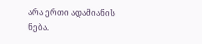არა ერთი ადამიანის ნება.